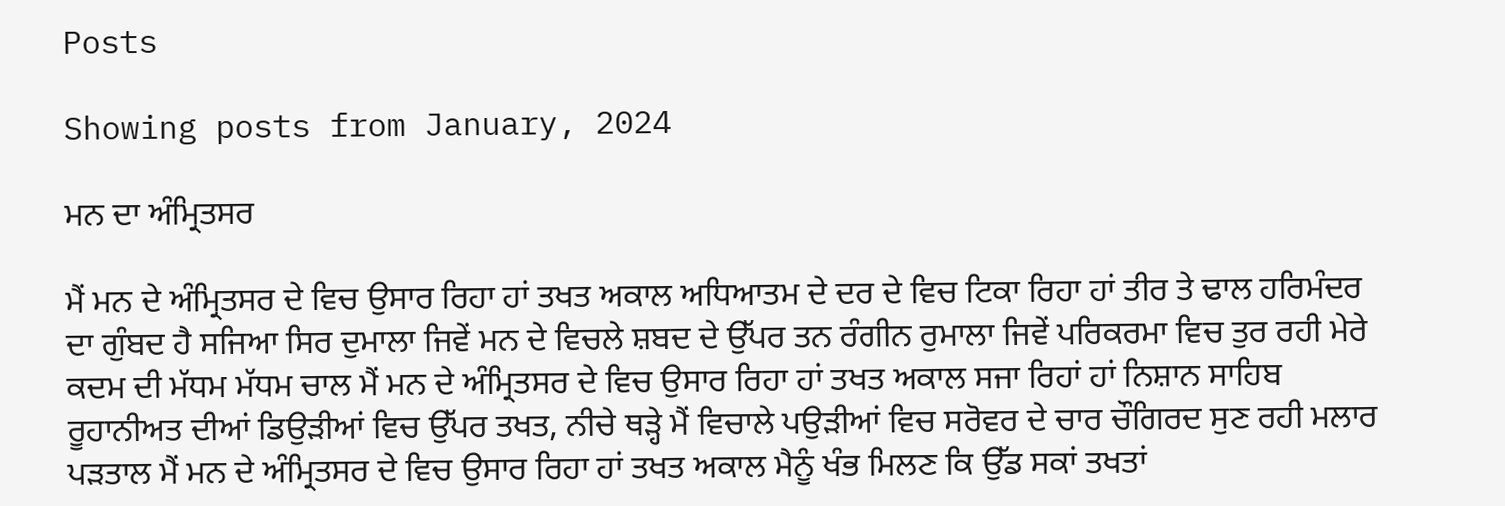Posts

Showing posts from January, 2024

ਮਨ ਦਾ ਅੰਮ੍ਰਿਤਸਰ

ਮੈਂ ਮਨ ਦੇ ਅੰਮ੍ਰਿਤਸਰ ਦੇ ਵਿਚ ਉਸਾਰ ਰਿਹਾ ਹਾਂ ਤਖਤ ਅਕਾਲ ਅਧਿਆਤਮ ਦੇ ਦਰ ਦੇ ਵਿਚ ਟਿਕਾ ਰਿਹਾ ਹਾਂ ਤੀਰ ਤੇ ਢਾਲ ਹਰਿਮੰਦਰ ਦਾ ਗੁੰਬਦ ਹੈ ਸਜਿਆ ਸਿਰ ਦੁਮਾਲਾ ਜਿਵੇਂ ਮਨ ਦੇ ਵਿਚਲੇ ਸ਼ਬਦ ਦੇ ਉੱਪਰ ਤਨ ਰੰਗੀਨ ਰੁਮਾਲਾ ਜਿਵੇਂ ਪਰਿਕਰਮਾ ਵਿਚ ਤੁਰ ਰਹੀ ਮੇਰੇ ਕਦਮ ਦੀ ਮੱਧਮ ਮੱਧਮ ਚਾਲ ਮੈਂ ਮਨ ਦੇ ਅੰਮ੍ਰਿਤਸਰ ਦੇ ਵਿਚ ਉਸਾਰ ਰਿਹਾ ਹਾਂ ਤਖਤ ਅਕਾਲ ਸਜਾ ਰਿਹਾਂ ਹਾਂ ਨਿਸ਼ਾਨ ਸਾਹਿਬ ਰੂਹਾਨੀਅਤ ਦੀਆਂ ਡਿਉੜੀਆਂ ਵਿਚ ਉੱਪਰ ਤਖਤ, ਨੀਚੇ ਥੜ੍ਹੇ ਮੈਂ ਵਿਚਾਲੇ ਪਉੜੀਆਂ ਵਿਚ ਸਰੋਵਰ ਦੇ ਚਾਰ ਚੌਗਿਰਦ ਸੁਣ ਰਹੀ ਮਲਾਰ ਪੜਤਾਲ ਮੈਂ ਮਨ ਦੇ ਅੰਮ੍ਰਿਤਸਰ ਦੇ ਵਿਚ ਉਸਾਰ ਰਿਹਾ ਹਾਂ ਤਖਤ ਅਕਾਲ ਮੈਨੂੰ ਖੰਭ ਮਿਲਣ ਕਿ ਉੱਡ ਸਕਾਂ ਤਖਤਾਂ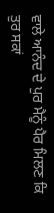ਵਾਲੇ ਆਨੰਦ ਦੇ ਪੁਰ ਮੈਨੂੰ ਪੈਰ ਮਿਲਣ ਕਿ ਤੁਰ ਸਕਾਂ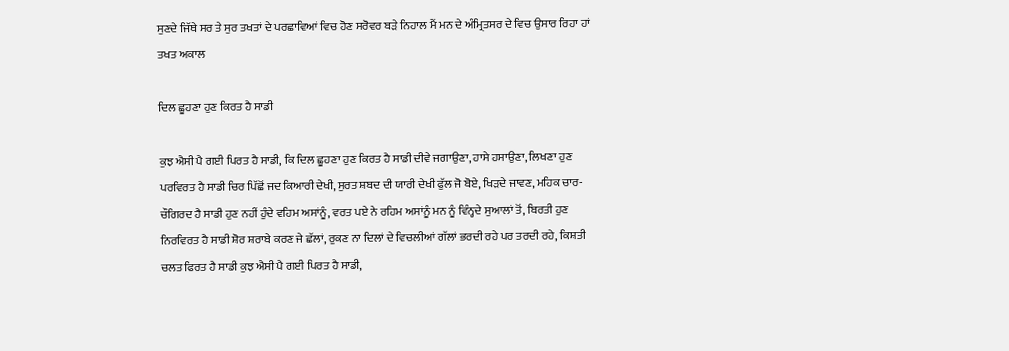ਸੁਣਦੇ ਜਿੱਥੇ ਸਰ ਤੇ ਸੁਰ ਤਖਤਾਂ ਦੇ ਪਰਛਾਵਿਆਂ ਵਿਚ ਹੋਣ ਸਰੋਵਰ ਬੜੇ ਨਿਹਾਲ ਮੈਂ ਮਨ ਦੇ ਅੰਮ੍ਰਿਤਸਰ ਦੇ ਵਿਚ ਉਸਾਰ ਰਿਹਾ ਹਾਂ ਤਖਤ ਅਕਾਲ

ਦਿਲ ਛੂਹਣਾ ਹੁਣ ਕਿਰਤ ਹੈ ਸਾਡੀ

ਕੁਝ ਐਸੀ ਪੈ ਗਈ ਪਿਰਤ ਹੈ ਸਾਡੀ, ਕਿ ਦਿਲ ਛੂਹਣਾ ਹੁਣ ਕਿਰਤ ਹੈ ਸਾਡੀ ਦੀਵੇ ਜਗਾਉਣਾ, ਹਾਸੇ ਹਸਾਉਣਾ, ਲਿਖਣਾ ਹੁਣ ਪਰਵਿਰਤ ਹੈ ਸਾਡੀ ਚਿਰ ਪਿੱਛੋਂ ਜਦ ਕਿਆਰੀ ਦੇਖੀ, ਸੁਰਤ ਸ਼ਬਦ ਦੀ ਯਾਰੀ ਦੇਖੀ ਫੁੱਲ ਜੋ ਬੋਏ, ਖਿੜਦੇ ਜਾਵਣ, ਮਹਿਕ ਚਾਰ-ਚੌਗਿਰਦ ਹੈ ਸਾਡੀ ਹੁਣ ਨਹੀਂ ਹੁੰਦੇ ਵਹਿਮ ਅਸਾਂਨੂੰ, ਵਰਤ ਪਏ ਨੇ ਰਹਿਮ ਅਸਾਂਨੂੰ ਮਨ ਨੂੰ ਵਿੰਨ੍ਹਦੇ ਸੁਆਲਾਂ ਤੋਂ, ਬਿਰਤੀ ਹੁਣ ਨਿਰਵਿਰਤ ਹੈ ਸਾਡੀ ਸ਼ੋਰ ਸ਼ਰਾਬੇ ਕਰਣ ਜੇ ਛੱਲਾਂ, ਰੁਕਣ ਨਾ ਦਿਲਾਂ ਦੇ ਵਿਚਲੀਆਂ ਗੱਲਾਂ ਭਰਦੀ ਰਹੇ ਪਰ ਤਰਦੀ ਰਹੇ, ਕਿਸ਼ਤੀ ਚਲਤ ਫਿਰਤ ਹੈ ਸਾਡੀ ਕੁਝ ਐਸੀ ਪੈ ਗਈ ਪਿਰਤ ਹੈ ਸਾਡੀ,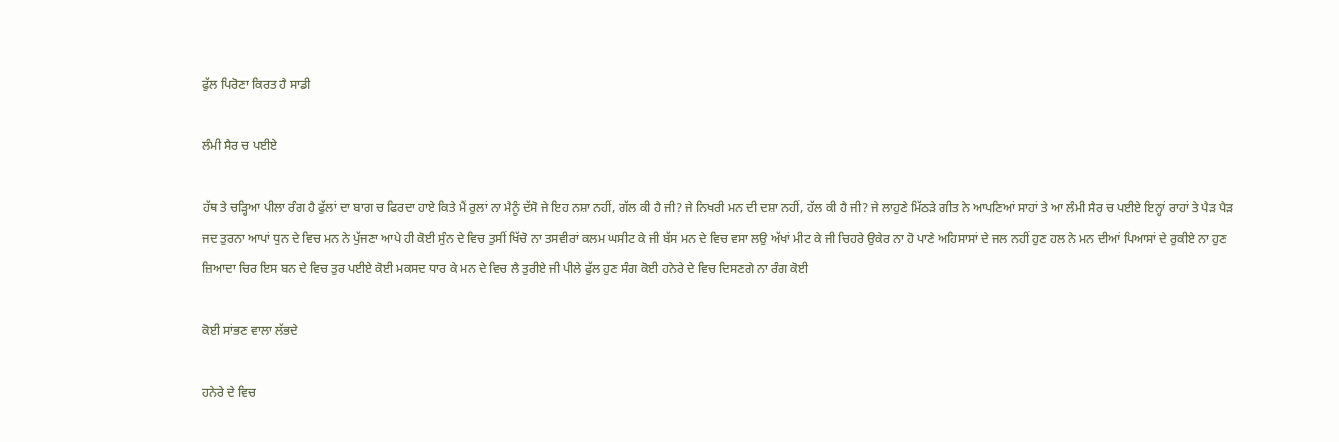ਫੁੱਲ ਪਿਰੋਣਾ ਕਿਰਤ ਹੈ ਸਾਡੀ

ਲੰਮੀ ਸੈਰ ਚ ਪਈਏ

ਹੱਥ ਤੇ ਚੜ੍ਹਿਆ ਪੀਲਾ ਰੰਗ ਹੈ ਫੁੱਲਾਂ ਦਾ ਬਾਗ ਚ ਫਿਰਦਾ ਹਾਏ ਕਿਤੇ ਮੈਂ ਰੁਲਾਂ ਨਾ ਮੈਨੂੰ ਦੱਸੋ ਜੇ ਇਹ ਨਸ਼ਾ ਨਹੀਂ, ਗੱਲ ਕੀ ਹੈ ਜੀ? ਜੇ ਨਿਖਰੀ ਮਨ ਦੀ ਦਸ਼ਾ ਨਹੀਂ, ਹੱਲ ਕੀ ਹੈ ਜੀ? ਜੇ ਲਾਹੁਣੇ ਮਿੱਠੜੇ ਗੀਤ ਨੇ ਆਪਣਿਆਂ ਸਾਹਾਂ ਤੇ ਆ ਲੰਮੀ ਸੈਰ ਚ ਪਈਏ ਇਨ੍ਹਾਂ ਰਾਹਾਂ ਤੇ ਪੈੜ ਪੈੜ ਜਦ ਤੁਰਨਾ ਆਪਾਂ ਧੁਨ ਦੇ ਵਿਚ ਮਨ ਨੇ ਪੁੱਜਣਾ ਆਪੇ ਹੀ ਕੋਈ ਸੁੰਨ ਦੇ ਵਿਚ ਤੁਸੀਂ ਖਿੱਚੋ ਨਾ ਤਸਵੀਰਾਂ ਕਲਮ ਘਸੀਟ ਕੇ ਜੀ ਬੱਸ ਮਨ ਦੇ ਵਿਚ ਵਸਾ ਲਉ ਅੱਖਾਂ ਮੀਟ ਕੇ ਜੀ ਚਿਹਰੇ ਉਕੇਰ ਨਾ ਹੋ ਪਾਣੇ ਅਹਿਸਾਸਾਂ ਦੇ ਜਲ ਨਹੀਂ ਹੁਣ ਹਲ ਨੇ ਮਨ ਦੀਆਂ ਪਿਆਸਾਂ ਦੇ ਰੁਕੀਏ ਨਾ ਹੁਣ ਜ਼ਿਆਦਾ ਚਿਰ ਇਸ ਬਨ ਦੇ ਵਿਚ ਤੁਰ ਪਈਏ ਕੋਈ ਮਕਸਦ ਧਾਰ ਕੇ ਮਨ ਦੇ ਵਿਚ ਲੈ ਤੁਰੀਏ ਜੀ ਪੀਲੇ ਫੁੱਲ ਹੁਣ ਸੰਗ ਕੋਈ ਹਨੇਰੇ ਦੇ ਵਿਚ ਦਿਸਣਗੇ ਨਾ ਰੰਗ ਕੋਈ

ਕੋਈ ਸਾਂਭਣ ਵਾਲਾ ਲੱਭਦੇ

ਹਨੇਰੇ ਦੇ ਵਿਚ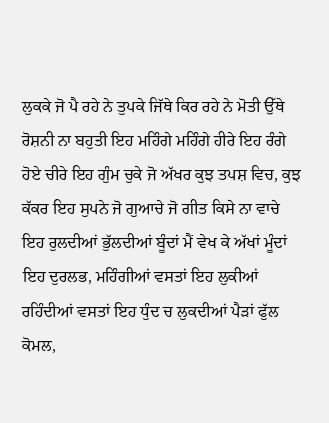ਲੁਕਕੇ ਜੋ ਪੈ ਰਹੇ ਨੇ ਤੁਪਕੇ ਜਿੱਥੇ ਕਿਰ ਰਹੇ ਨੇ ਮੋਤੀ ਉੱਥੇ ਰੋਸ਼ਨੀ ਨਾ ਬਹੁਤੀ ਇਹ ਮਹਿੰਗੇ ਮਹਿੰਗੇ ਹੀਰੇ ਇਹ ਰੰਗੇ ਹੋਏ ਚੀਰੇ ਇਹ ਗੁੰਮ ਚੁਕੇ ਜੋ ਅੱਖਰ ਕੁਝ ਤਪਸ਼ ਵਿਚ, ਕੁਝ ਕੱਕਰ ਇਹ ਸੁਪਨੇ ਜੋ ਗੁਆਚੇ ਜੋ ਗੀਤ ਕਿਸੇ ਨਾ ਵਾਚੇ ਇਹ ਰੁਲਦੀਆਂ ਭੁੱਲਦੀਆਂ ਬੂੰਦਾਂ ਮੈਂ ਵੇਖ ਕੇ ਅੱਖਾਂ ਮੂੰਦਾਂ ਇਹ ਦੁਰਲਭ, ਮਹਿੰਗੀਆਂ ਵਸਤਾਂ ਇਹ ਲੁਕੀਆਂ ਰਹਿੰਦੀਆਂ ਵਸਤਾਂ ਇਹ ਧੁੰਦ ਚ ਲੁਕਦੀਆਂ ਪੈੜਾਂ ਫੁੱਲ ਕੋਮਲ,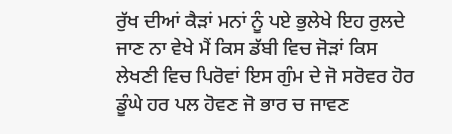ਰੁੱਖ ਦੀਆਂ ਕੈੜਾਂ ਮਨਾਂ ਨੂੰ ਪਏ ਭੁਲੇਖੇ ਇਹ ਰੁਲਦੇ ਜਾਣ ਨਾ ਵੇਖੇ ਮੈਂ ਕਿਸ ਡੱਬੀ ਵਿਚ ਜੋੜਾਂ ਕਿਸ ਲੇਖਣੀ ਵਿਚ ਪਿਰੋਵਾਂ ਇਸ ਗੁੰਮ ਦੇ ਜੋ ਸਰੋਵਰ ਹੋਰ ਡੂੰਘੇ ਹਰ ਪਲ ਹੋਵਣ ਜੋ ਭਾਰ ਚ ਜਾਵਣ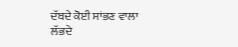ਦੱਬਦੇ ਕੋਈ ਸਾਂਭਣ ਵਾਲਾ ਲੱਭਦੇ